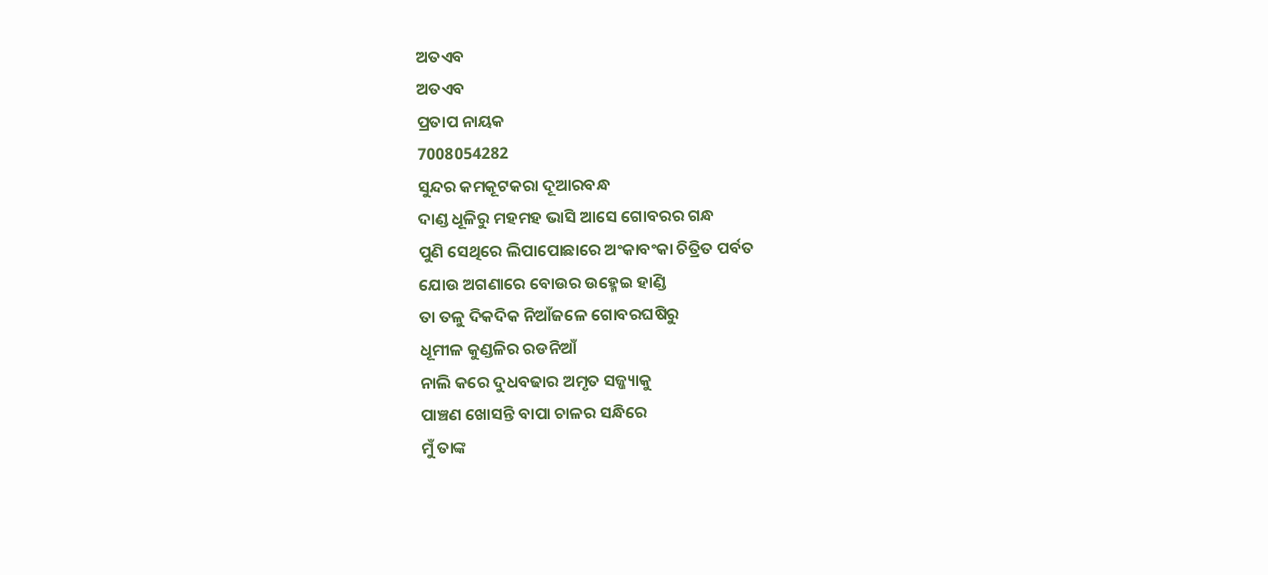ଅତଏବ
ଅତଏବ
ପ୍ରତାପ ନାୟକ
7008054282
ସୁନ୍ଦର କମକୂଟକରା ଦୂଆରବନ୍ଧ
ଦାଣ୍ଡ ଧୂଳିରୁ ମହମହ ଭାସି ଆସେ ଗୋବରର ଗନ୍ଧ
ପୁଣି ସେଥିରେ ଲିପାପୋଛାରେ ଅଂକାବଂକା ଚିତ୍ରିତ ପର୍ବତ
ଯୋଉ ଅଗଣାରେ ବୋଉର ଉହ୍ମେଇ ହାଣ୍ଡି
ତା ତଳୁ ଦିକଦିକ ନିଆଁଜଳେ ଗୋବରଘଷିରୁ
ଧୂମୀଳ କୁଣ୍ଡଳିର ରଡନିଆଁ
ନାଲି କରେ ଦୁଧବଢାର ଅମୃତ ସଜ୍ଜ୍ୟାକୁ
ପାଞ୍ଚଣ ଖୋସନ୍ତି ବାପା ଚାଳର ସନ୍ଧିରେ
ମୁଁ ତାଙ୍କ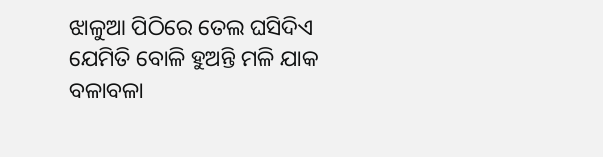ଝାଳୁଆ ପିଠିରେ ତେଲ ଘସିଦିଏ
ଯେମିତି ବୋଳି ହୁଅନ୍ତି ମଳି ଯାକ ବଳାବଳା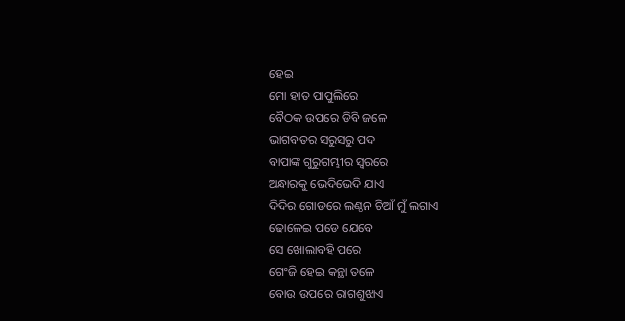ହେଇ
ମୋ ହାତ ପାପୁଲିରେ
ବୈଠକ ଉପରେ ଡିବି ଜଳେ
ଭାଗବତର ସରୁସରୁ ପଦ
ବାପାଙ୍କ ଗୁରୁଗମ୍ଭୀର ସ୍ୱରରେ
ଅନ୍ଧାରକୁ ଭେଦିଭେଦି ଯାଏ
ଦିଦିର ଗୋଡରେ ଲଣ୍ଠନ ଚିଆଁ ମୁଁ ଲଗାଏ
ଢୋଳେଇ ପଡେ ଯେବେ
ସେ ଖୋଲାବହି ପରେ
ଗେଂଜି ହେଇ କନ୍ଥା ତଳେ
ବୋଉ ଉପରେ ରାଗଶୁଝାଏ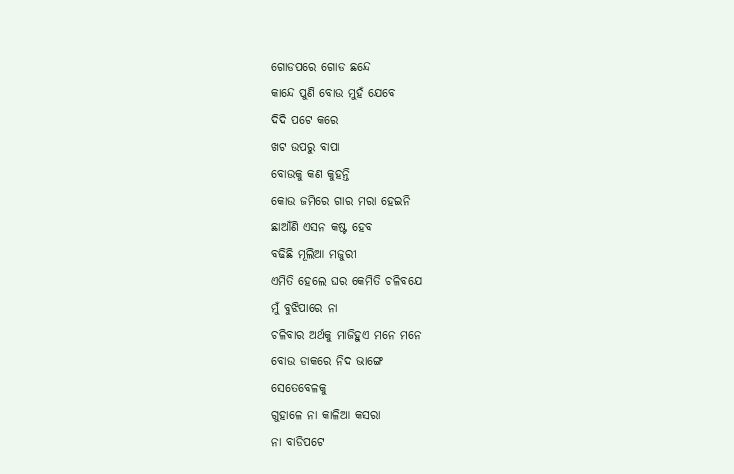ଗୋଡପରେ ଗୋଡ ଛନ୍ଦେ
କାନ୍ଦେ ପୁଣି ବୋଉ ମୁହଁ ଯେବେ
ଦିଦି ପଟେ କରେ
ଖଟ ଉପରୁ ବାପା
ବୋଉକୁ କଣ କୁହନ୍ତି
କୋଉ ଜମିରେ ଗାର ମରା ହେଇନି
ଛାଆଁଣି ଏସନ କଷ୍ଟ ହେବ
ବଢିଛି ମୂଲିଆ ମଜୁରୀ
ଏମିତି ହେଲେ ଘର କେମିତି ଚଳିବଯେ
ମୁଁ ବୁଝିପାରେ ନା
ଚଳିବାର ଅର୍ଥକୁ ମାଜିହୁଏ ମନେ ମନେ
ବୋଉ ଡାକରେ ନିଦ ଭାଙ୍ଗେ
ସେତେବେଳକୁ
ଗୁହାଳେ ନା କାଳିଆ କସରା
ନା ବାଡିପଟେ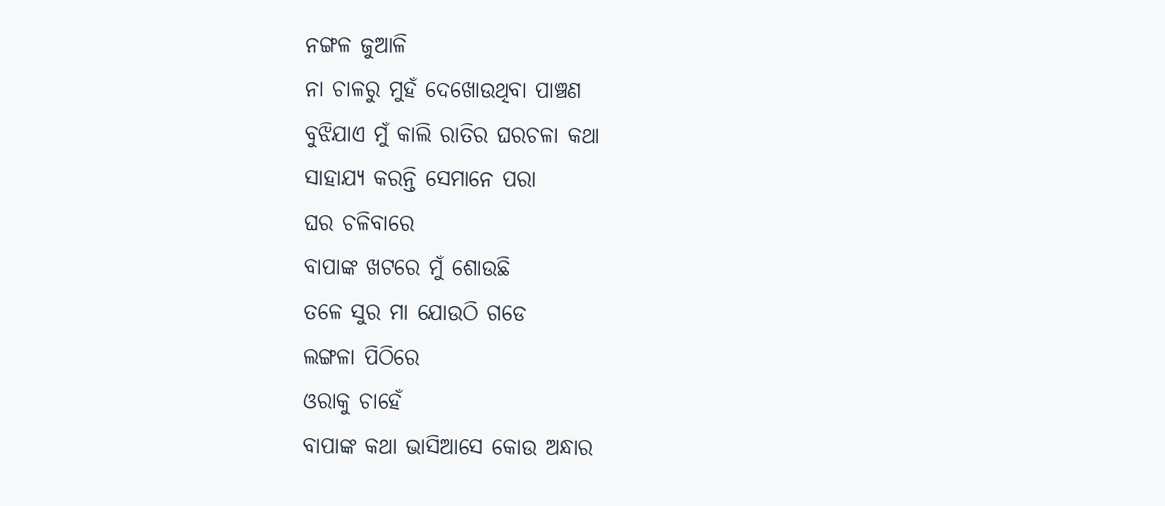ନଙ୍ଗଳ ଜୁଆଳି
ନା ଚାଳରୁ ମୁହଁ ଦେଖୋଉଥିବା ପାଞ୍ଚଣ
ବୁଝିଯାଏ ମୁଁ କାଲି ରାତିର ଘରଚଳା କଥା
ସାହାଯ୍ୟ କରନ୍ତି ସେମାନେ ପରା
ଘର ଚଳିବାରେ
ବାପାଙ୍କ ଖଟରେ ମୁଁ ଶୋଉଛି
ତଳେ ସୁର ମା ଯୋଉଠି ଗଡେ
ଲଙ୍ଗଳା ପିଠିରେ
ଓରାକୁ ଚାହେଁ
ବାପାଙ୍କ କଥା ଭାସିଆସେ କୋଉ ଅନ୍ଧାର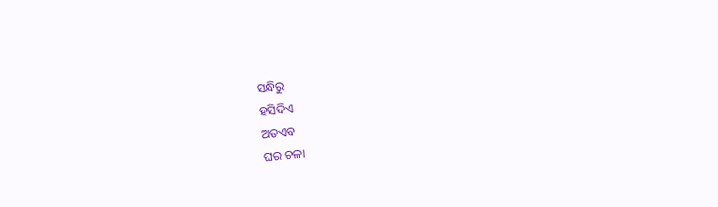ସନ୍ଧିରୁ
ହସିଦିଏ
ଅତଏବ
ଘର ଚଳା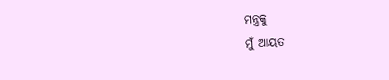ମନ୍ତ୍ରକୁ
ମୁଁ ଆୟତ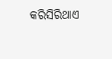କରିସିରିଥାଏ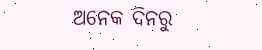ଅନେକ ଦିନରୁ